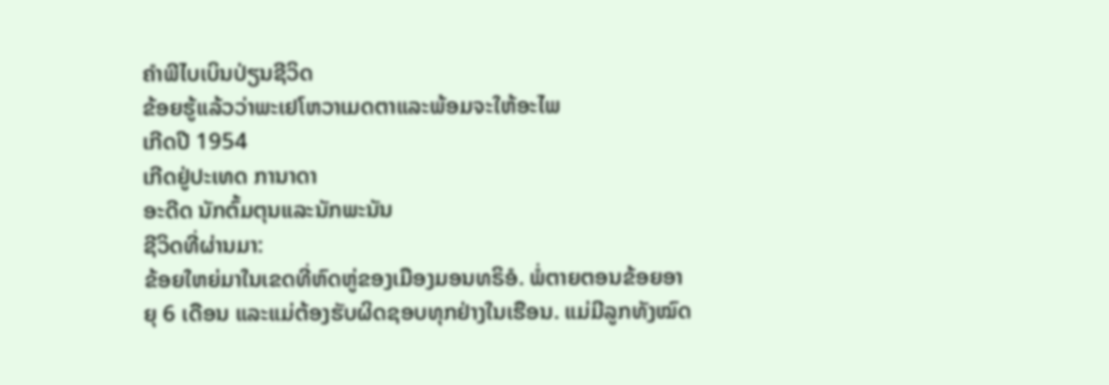ຄຳພີໄບເບິນປ່ຽນຊີວິດ
ຂ້ອຍຮູ້ແລ້ວວ່າພະເຢໂຫວາເມດຕາແລະພ້ອມຈະໃຫ້ອະໄພ
ເກີດປີ 1954
ເກີດຢູ່ປະເທດ ການາດາ
ອະດີດ ນັກຕົ້ມຕຸນແລະນັກພະນັນ
ຊີວິດທີ່ຜ່ານມາ:
ຂ້ອຍໃຫຍ່ມາໃນເຂດທີ່ຫົດຫູ່ຂອງເມືອງມອນທຣິອໍ. ພໍ່ຕາຍຕອນຂ້ອຍອາຍຸ 6 ເດືອນ ແລະແມ່ຕ້ອງຮັບຜິດຊອບທຸກຢ່າງໃນເຮືອນ. ແມ່ມີລູກທັງໝົດ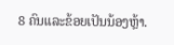8 ຄົນແລະຂ້ອຍເປັນນ້ອງຫຼ້າ.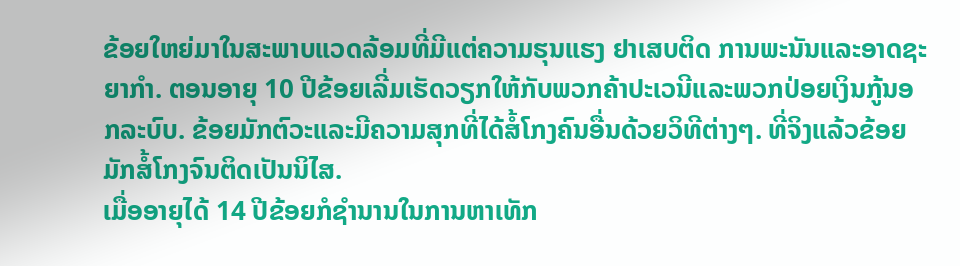ຂ້ອຍໃຫຍ່ມາໃນສະພາບແວດລ້ອມທີ່ມີແຕ່ຄວາມຮຸນແຮງ ຢາເສບຕິດ ການພະນັນແລະອາດຊະຍາກຳ. ຕອນອາຍຸ 10 ປີຂ້ອຍເລີ່ມເຮັດວຽກໃຫ້ກັບພວກຄ້າປະເວນີແລະພວກປ່ອຍເງິນກູ້ນອກລະບົບ. ຂ້ອຍມັກຕົວະແລະມີຄວາມສຸກທີ່ໄດ້ສໍ້ໂກງຄົນອື່ນດ້ວຍວິທີຕ່າງໆ. ທີ່ຈິງແລ້ວຂ້ອຍມັກສໍ້ໂກງຈົນຕິດເປັນນິໄສ.
ເມື່ອອາຍຸໄດ້ 14 ປີຂ້ອຍກໍຊຳນານໃນການຫາເທັກ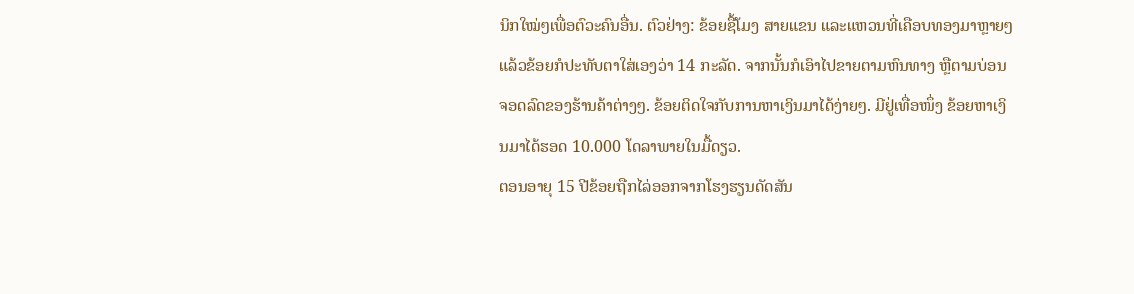ນິກໃໝ່ໆເພື່ອຕົວະຄົນອື່ນ. ຕົວຢ່າງ: ຂ້ອຍຊື້ໂມງ ສາຍແຂນ ແລະແຫວນທີ່ເຄືອບທອງມາຫຼາຍໆ ແລ້ວຂ້ອຍກໍປະທັບຕາໃສ່ເອງວ່າ 14 ກະລັດ. ຈາກນັ້ນກໍເອົາໄປຂາຍຕາມຫົນທາງ ຫຼືຕາມບ່ອນຈອດລົດຂອງຮ້ານຄ້າຕ່າງໆ. ຂ້ອຍຕິດໃຈກັບການຫາເງິນມາໄດ້ງ່າຍໆ. ມີຢູ່ເທື່ອໜຶ່ງ ຂ້ອຍຫາເງິນມາໄດ້ຮອດ 10.000 ໂດລາພາຍໃນມື້ດຽວ.
ຕອນອາຍຸ 15 ປີຂ້ອຍຖືກໄລ່ອອກຈາກໂຮງຮຽນດັດສັນ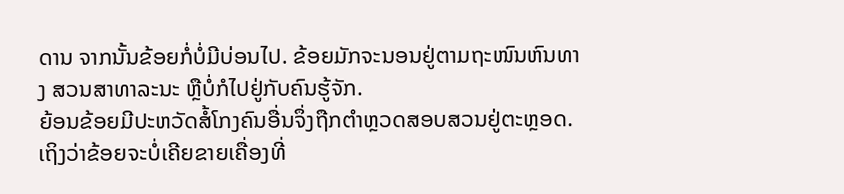ດານ ຈາກນັ້ນຂ້ອຍກໍ່ບໍ່ມີບ່ອນໄປ. ຂ້ອຍມັກຈະນອນຢູ່ຕາມຖະໜົນຫົນທາງ ສວນສາທາລະນະ ຫຼືບໍ່ກໍໄປຢູ່ກັບຄົນຮູ້ຈັກ.
ຍ້ອນຂ້ອຍມີປະຫວັດສໍ້ໂກງຄົນອື່ນຈຶ່ງຖືກຕຳຫຼວດສອບສວນຢູ່ຕະຫຼອດ. ເຖິງວ່າຂ້ອຍຈະບໍ່ເຄີຍຂາຍເຄື່ອງທີ່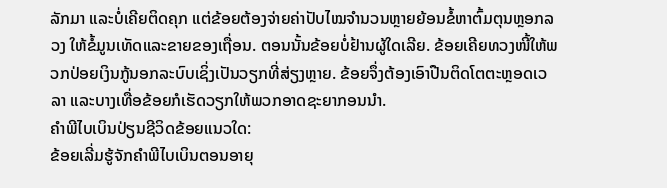ລັກມາ ແລະບໍ່ເຄີຍຕິດຄຸກ ແຕ່ຂ້ອຍຕ້ອງຈ່າຍຄ່າປັບໄໝຈຳນວນຫຼາຍຍ້ອນຂໍ້ຫາຕົ້ມຕຸນຫຼອກລວງ ໃຫ້ຂໍ້ມູນເທັດແລະຂາຍຂອງເຖື່ອນ. ຕອນນັ້ນຂ້ອຍບໍ່ຢ້ານຜູ້ໃດເລີຍ. ຂ້ອຍເຄີຍທວງໜີ້ໃຫ້ພວກປ່ອຍເງິນກູ້ນອກລະບົບເຊິ່ງເປັນວຽກທີ່ສ່ຽງຫຼາຍ. ຂ້ອຍຈຶ່ງຕ້ອງເອົາປືນຕິດໂຕຕະຫຼອດເວລາ ແລະບາງເທື່ອຂ້ອຍກໍເຮັດວຽກໃຫ້ພວກອາດຊະຍາກອນນຳ.
ຄຳພີໄບເບິນປ່ຽນຊີວິດຂ້ອຍແນວໃດ:
ຂ້ອຍເລີ່ມຮູ້ຈັກຄຳພີໄບເບິນຕອນອາຍຸ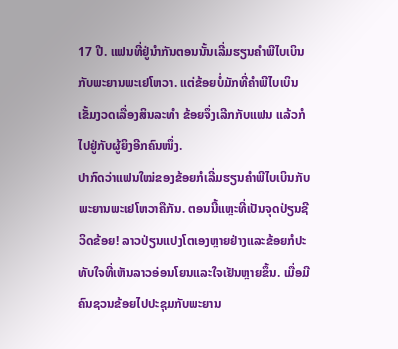17 ປີ. ແຟນທີ່ຢູ່ນຳກັນຕອນນັ້ນເລີ່ມຮຽນຄຳພີໄບເບິນກັບພະຍານພະເຢໂຫວາ. ແຕ່ຂ້ອຍບໍ່ມັກທີ່ຄຳພີໄບເບິນເຂັ້ມງວດເລື່ອງສິນລະທຳ ຂ້ອຍຈຶ່ງເລີກກັບແຟນ ແລ້ວກໍໄປຢູ່ກັບຜູ້ຍິງອີກຄົນໜຶ່ງ.
ປາກົດວ່າແຟນໃໝ່ຂອງຂ້ອຍກໍເລີ່ມຮຽນຄຳພີໄບເບິນກັບພະຍານພະເຢໂຫວາຄືກັນ. ຕອນນີ້ແຫຼະທີ່ເປັນຈຸດປ່ຽນຊີວິດຂ້ອຍ! ລາວປ່ຽນແປງໂຕເອງຫຼາຍຢ່າງແລະຂ້ອຍກໍປະທັບໃຈທີ່ເຫັນລາວອ່ອນໂຍນແລະໃຈເຢັນຫຼາຍຂຶ້ນ. ເມື່ອມີຄົນຊວນຂ້ອຍໄປປະຊຸມກັບພະຍານ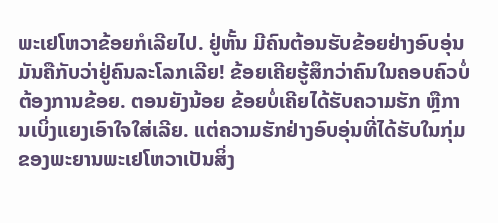ພະເຢໂຫວາຂ້ອຍກໍເລີຍໄປ. ຢູ່ຫັ້ນ ມີຄົນຕ້ອນຮັບຂ້ອຍຢ່າງອົບອຸ່ນ ມັນຄືກັບວ່າຢູ່ຄົນລະໂລກເລີຍ! ຂ້ອຍເຄີຍຮູ້ສຶກວ່າຄົນໃນຄອບຄົວບໍ່ຕ້ອງການຂ້ອຍ. ຕອນຍັງນ້ອຍ ຂ້ອຍບໍ່ເຄີຍໄດ້ຮັບຄວາມຮັກ ຫຼືການເບິ່ງແຍງເອົາໃຈໃສ່ເລີຍ. ແຕ່ຄວາມຮັກຢ່າງອົບອຸ່ນທີ່ໄດ້ຮັບໃນກຸ່ມຂອງພະຍານພະເຢໂຫວາເປັນສິ່ງ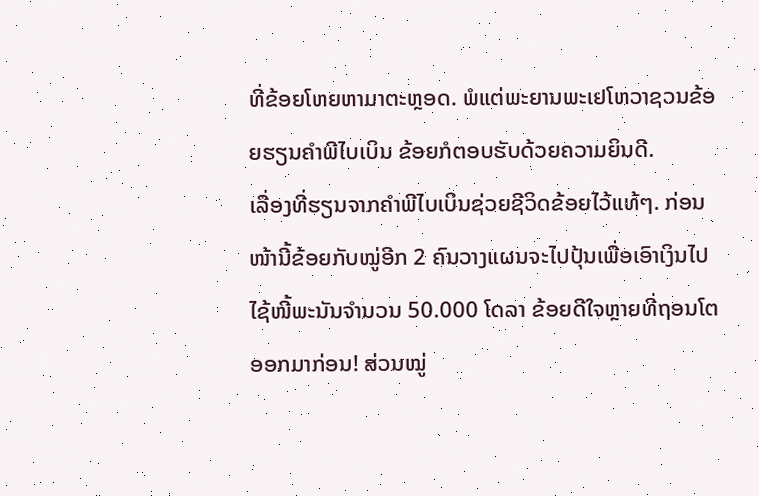ທີ່ຂ້ອຍໂຫຍຫາມາຕະຫຼອດ. ພໍແຕ່ພະຍານພະເຢໂຫວາຊວນຂ້ອຍຮຽນຄຳພີໄບເບິນ ຂ້ອຍກໍຕອບຮັບດ້ວຍຄວາມຍິນດີ.
ເລື່ອງທີ່ຮຽນຈາກຄຳພີໄບເບິນຊ່ວຍຊີວິດຂ້ອຍໄວ້ແທ້ໆ. ກ່ອນໜ້ານີ້ຂ້ອຍກັບໝູ່ອີກ 2 ຄົນວາງແຜນຈະໄປປຸ້ນເພື່ອເອົາເງິນໄປໄຊ້ໜີ້ພະນັນຈຳນວນ 50.000 ໂດລາ ຂ້ອຍດີໃຈຫຼາຍທີ່ຖອນໂຕອອກມາກ່ອນ! ສ່ວນໝູ່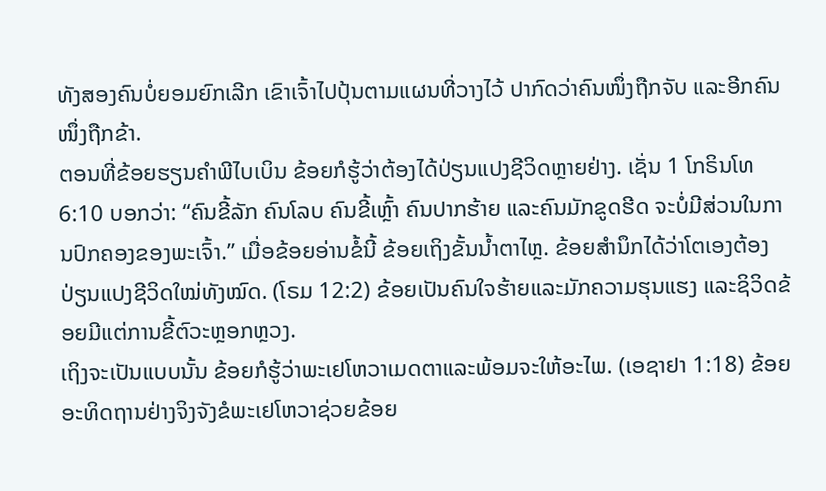ທັງສອງຄົນບໍ່ຍອມຍົກເລີກ ເຂົາເຈົ້າໄປປຸ້ນຕາມແຜນທີ່ວາງໄວ້ ປາກົດວ່າຄົນໜຶ່ງຖືກຈັບ ແລະອີກຄົນໜຶ່ງຖືກຂ້າ.
ຕອນທີ່ຂ້ອຍຮຽນຄຳພີໄບເບິນ ຂ້ອຍກໍຮູ້ວ່າຕ້ອງໄດ້ປ່ຽນແປງຊີວິດຫຼາຍຢ່າງ. ເຊັ່ນ 1 ໂກຣິນໂທ 6:10 ບອກວ່າ: “ຄົນຂີ້ລັກ ຄົນໂລບ ຄົນຂີ້ເຫຼົ້າ ຄົນປາກຮ້າຍ ແລະຄົນມັກຂູດຮີດ ຈະບໍ່ມີສ່ວນໃນການປົກຄອງຂອງພະເຈົ້າ.” ເມື່ອຂ້ອຍອ່ານຂໍ້ນີ້ ຂ້ອຍເຖິງຂັ້ນນ້ຳຕາໄຫຼ. ຂ້ອຍສຳນຶກໄດ້ວ່າໂຕເອງຕ້ອງປ່ຽນແປງຊີວິດໃໝ່ທັງໝົດ. (ໂຣມ 12:2) ຂ້ອຍເປັນຄົນໃຈຮ້າຍແລະມັກຄວາມຮຸນແຮງ ແລະຊິວິດຂ້ອຍມີແຕ່ການຂີ້ຕົວະຫຼອກຫຼວງ.
ເຖິງຈະເປັນແບບນັ້ນ ຂ້ອຍກໍຮູ້ວ່າພະເຢໂຫວາເມດຕາແລະພ້ອມຈະໃຫ້ອະໄພ. (ເອຊາຢາ 1:18) ຂ້ອຍອະທິດຖານຢ່າງຈິງຈັງຂໍພະເຢໂຫວາຊ່ວຍຂ້ອຍ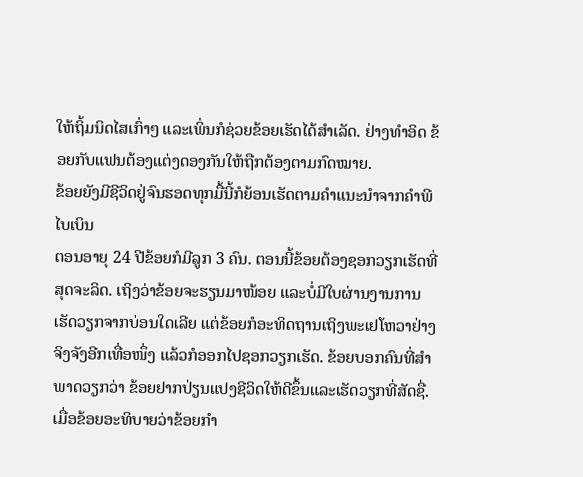ໃຫ້ຖິ້ມນິດໄສເກົ່າໆ ແລະເພິ່ນກໍຊ່ວຍຂ້ອຍເຮັດໄດ້ສຳເລັດ. ຢ່າງທຳອິດ ຂ້ອຍກັບແຟນຕ້ອງແຕ່ງດອງກັນໃຫ້ຖືກຕ້ອງຕາມກົດໝາຍ.
ຂ້ອຍຍັງມີຊີວິດຢູ່ຈົນຮອດທຸກມື້ນີ້ກໍຍ້ອນເຮັດຕາມຄຳແນະນຳຈາກຄຳພີໄບເບິນ
ຕອນອາຍຸ 24 ປີຂ້ອຍກໍມີລູກ 3 ຄົນ. ຕອນນີ້ຂ້ອຍຕ້ອງຊອກວຽກເຮັດທີ່ສຸດຈະລິດ. ເຖິງວ່າຂ້ອຍຈະຮຽນມາໜ້ອຍ ແລະບໍ່ມີໃບຜ່ານງານການເຮັດວຽກຈາກບ່ອນໃດເລີຍ ແຕ່ຂ້ອຍກໍອະທິດຖານເຖິງພະເຢໂຫວາຢ່າງຈິງຈັງອີກເທື່ອໜຶ່ງ ແລ້ວກໍອອກໄປຊອກວຽກເຮັດ. ຂ້ອຍບອກຄົນທີ່ສຳພາດວຽກວ່າ ຂ້ອຍຢາກປ່ຽນແປງຊີວິດໃຫ້ດີຂຶ້ນແລະເຮັດວຽກທີ່ສັດຊື່. ເມື່ອຂ້ອຍອະທິບາຍວ່າຂ້ອຍກຳ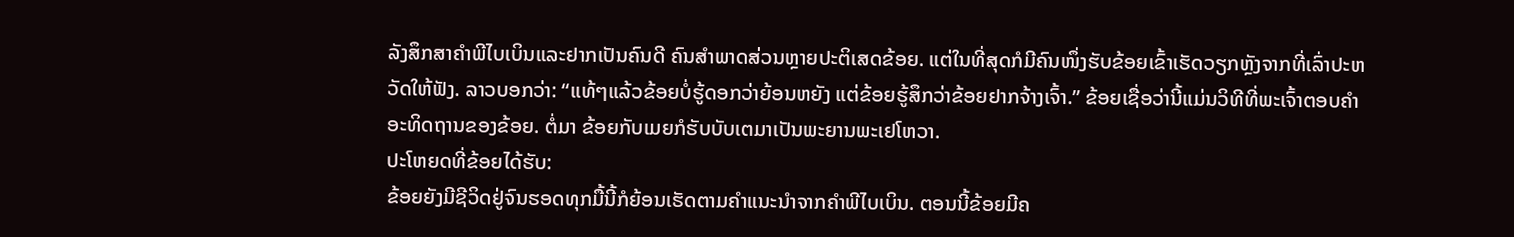ລັງສຶກສາຄຳພີໄບເບິນແລະຢາກເປັນຄົນດີ ຄົນສຳພາດສ່ວນຫຼາຍປະຕິເສດຂ້ອຍ. ແຕ່ໃນທີ່ສຸດກໍມີຄົນໜຶ່ງຮັບຂ້ອຍເຂົ້າເຮັດວຽກຫຼັງຈາກທີ່ເລົ່າປະຫວັດໃຫ້ຟັງ. ລາວບອກວ່າ: “ແທ້ໆແລ້ວຂ້ອຍບໍ່ຮູ້ດອກວ່າຍ້ອນຫຍັງ ແຕ່ຂ້ອຍຮູ້ສຶກວ່າຂ້ອຍຢາກຈ້າງເຈົ້າ.” ຂ້ອຍເຊື່ອວ່ານີ້ແມ່ນວິທີທີ່ພະເຈົ້າຕອບຄຳອະທິດຖານຂອງຂ້ອຍ. ຕໍ່ມາ ຂ້ອຍກັບເມຍກໍຮັບບັບເຕມາເປັນພະຍານພະເຢໂຫວາ.
ປະໂຫຍດທີ່ຂ້ອຍໄດ້ຮັບ:
ຂ້ອຍຍັງມີຊີວິດຢູ່ຈົນຮອດທຸກມື້ນີ້ກໍຍ້ອນເຮັດຕາມຄຳແນະນຳຈາກຄຳພີໄບເບິນ. ຕອນນີ້ຂ້ອຍມີຄ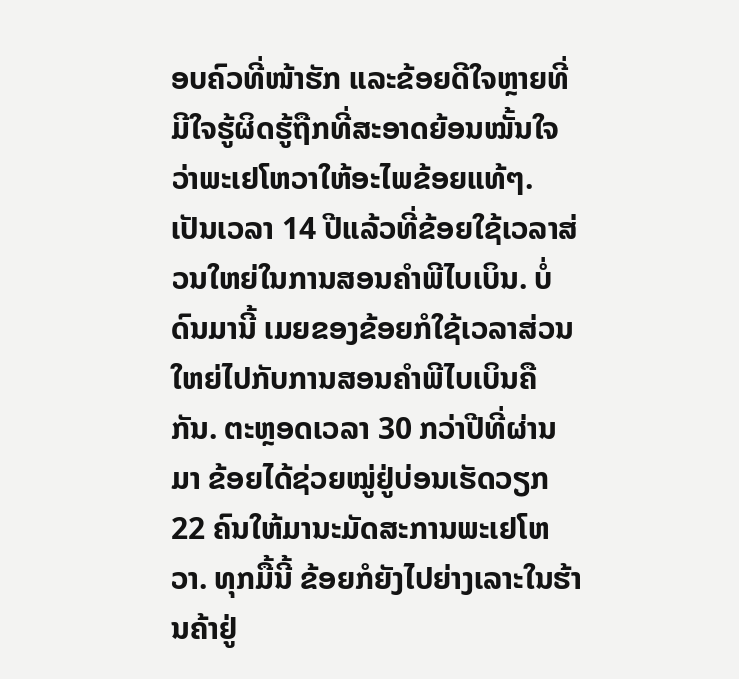ອບຄົວທີ່ໜ້າຮັກ ແລະຂ້ອຍດີໃຈຫຼາຍທີ່ມີໃຈຮູ້ຜິດຮູ້ຖືກທີ່ສະອາດຍ້ອນໝັ້ນໃຈວ່າພະເຢໂຫວາໃຫ້ອະໄພຂ້ອຍແທ້ໆ.
ເປັນເວລາ 14 ປີແລ້ວທີ່ຂ້ອຍໃຊ້ເວລາສ່ວນໃຫຍ່ໃນການສອນຄຳພີໄບເບິນ. ບໍ່ດົນມານີ້ ເມຍຂອງຂ້ອຍກໍໃຊ້ເວລາສ່ວນໃຫຍ່ໄປກັບການສອນຄຳພີໄບເບິນຄືກັນ. ຕະຫຼອດເວລາ 30 ກວ່າປີທີ່ຜ່ານມາ ຂ້ອຍໄດ້ຊ່ວຍໝູ່ຢູ່ບ່ອນເຮັດວຽກ 22 ຄົນໃຫ້ມານະມັດສະການພະເຢໂຫວາ. ທຸກມື້ນີ້ ຂ້ອຍກໍຍັງໄປຍ່າງເລາະໃນຮ້ານຄ້າຢູ່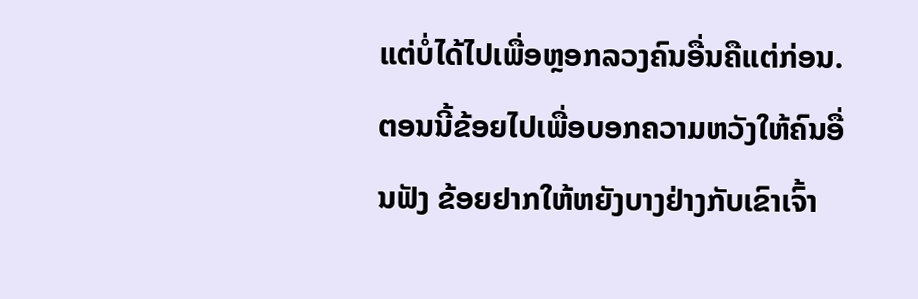ແຕ່ບໍ່ໄດ້ໄປເພື່ອຫຼອກລວງຄົນອື່ນຄືແຕ່ກ່ອນ. ຕອນນີ້ຂ້ອຍໄປເພື່ອບອກຄວາມຫວັງໃຫ້ຄົນອື່ນຟັງ ຂ້ອຍຢາກໃຫ້ຫຍັງບາງຢ່າງກັບເຂົາເຈົ້າ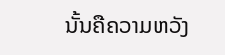ນັ້ນຄືຄວາມຫວັງ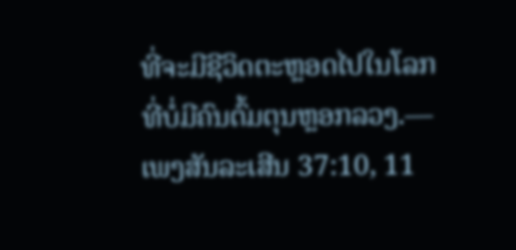ທີ່ຈະມີຊີວິດຕະຫຼອດໄປໃນໂລກທີ່ບໍ່ມີຄົນຕົ້ມຕຸນຫຼອກລວງ.—ເພງສັນລະເສີນ 37:10, 11